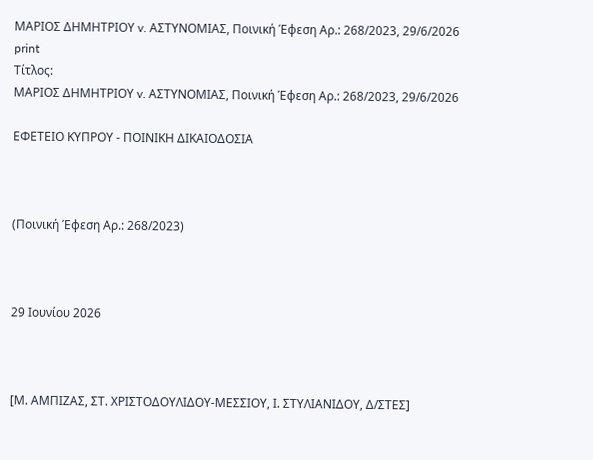ΜΑΡΙΟΣ ΔΗΜΗΤΡΙΟΥ v. ΑΣΤΥΝΟΜΙΑΣ, Ποινική Έφεση Αρ.: 268/2023, 29/6/2026
print
Τίτλος:
ΜΑΡΙΟΣ ΔΗΜΗΤΡΙΟΥ v. ΑΣΤΥΝΟΜΙΑΣ, Ποινική Έφεση Αρ.: 268/2023, 29/6/2026

ΕΦΕΤΕΙΟ ΚΥΠΡΟΥ ‑ ΠΟΙΝΙΚΗ ΔΙΚΑΙΟΔΟΣΙΑ



(Ποινική Έφεση Αρ.: 268/2023)



29 Ιουνίου 2026



[Μ. ΑΜΠΙΖΑΣ, ΣΤ. ΧΡΙΣΤΟΔΟΥΛΙΔΟΥ‑ΜΕΣΣΙΟΥ, Ι. ΣΤΥΛΙΑΝΙΔΟΥ, Δ/ΣΤΕΣ]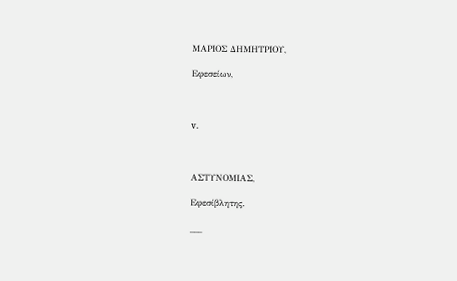ΜΑΡΙΟΣ ΔΗΜΗΤΡΙΟΥ,

Εφεσείων,



v.



ΑΣΤΥΝΟΜΙΑΣ,

Εφεσίβλητης.

___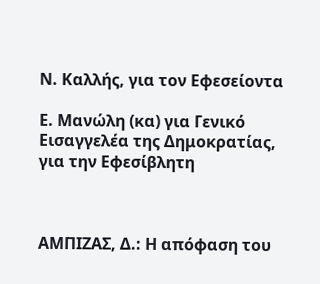Ν. Καλλής, για τον Εφεσείοντα

Ε. Μανώλη (κα) για Γενικό Εισαγγελέα της Δημοκρατίας, για την Εφεσίβλητη



ΑΜΠΙΖΑΣ, Δ.: Η απόφαση του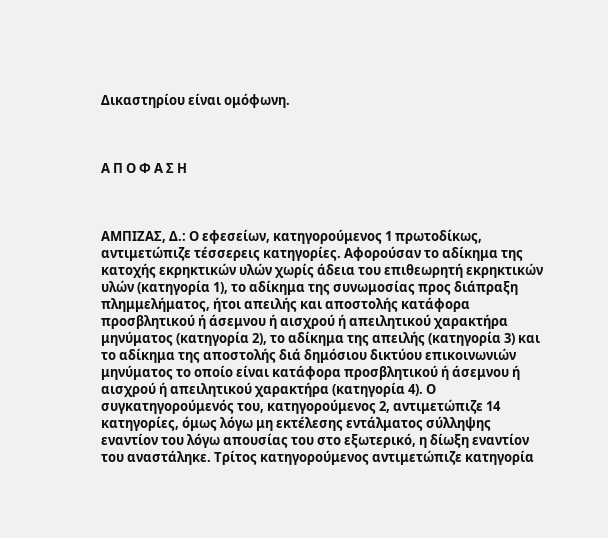Δικαστηρίου είναι ομόφωνη.



Α Π Ο Φ Α Σ Η



ΑΜΠΙΖΑΣ, Δ.: Ο εφεσείων, κατηγορούμενος 1 πρωτοδίκως, αντιμετώπιζε τέσσερεις κατηγορίες. Αφορούσαν το αδίκημα της κατοχής εκρηκτικών υλών χωρίς άδεια του επιθεωρητή εκρηκτικών υλών (κατηγορία 1), το αδίκημα της συνωμοσίας προς διάπραξη πλημμελήματος, ήτοι απειλής και αποστολής κατάφορα προσβλητικού ή άσεμνου ή αισχρού ή απειλητικού χαρακτήρα μηνύματος (κατηγορία 2), το αδίκημα της απειλής (κατηγορία 3) και το αδίκημα της αποστολής διά δημόσιου δικτύου επικοινωνιών μηνύματος το οποίο είναι κατάφορα προσβλητικού ή άσεμνου ή αισχρού ή απειλητικού χαρακτήρα (κατηγορία 4). Ο συγκατηγορούμενός του, κατηγορούμενος 2, αντιμετώπιζε 14 κατηγορίες, όμως λόγω μη εκτέλεσης εντάλματος σύλληψης εναντίον του λόγω απουσίας του στο εξωτερικό, η δίωξη εναντίον του αναστάληκε. Τρίτος κατηγορούμενος αντιμετώπιζε κατηγορία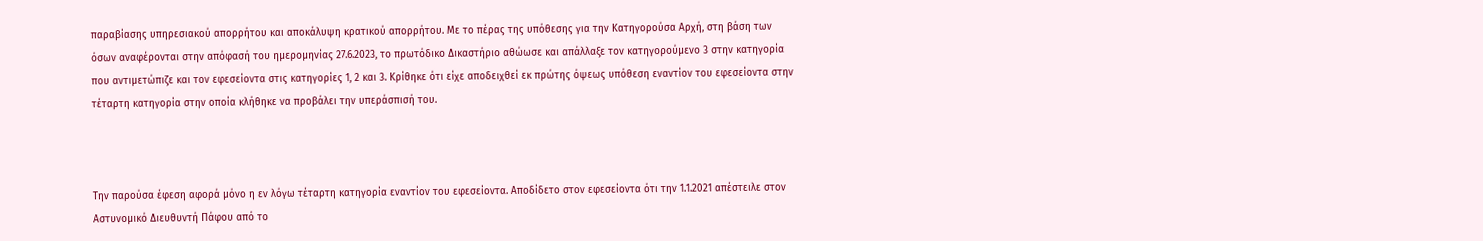παραβίασης υπηρεσιακού απορρήτου και αποκάλυψη κρατικού απορρήτου. Με το πέρας της υπόθεσης για την Κατηγορούσα Αρχή, στη βάση των όσων αναφέρονται στην απόφασή του ημερομηνίας 27.6.2023, το πρωτόδικο Δικαστήριο αθώωσε και απάλλαξε τον κατηγορούμενο 3 στην κατηγορία που αντιμετώπιζε και τον εφεσείοντα στις κατηγορίες 1, 2 και 3. Κρίθηκε ότι είχε αποδειχθεί εκ πρώτης όψεως υπόθεση εναντίον του εφεσείοντα στην τέταρτη κατηγορία στην οποία κλήθηκε να προβάλει την υπεράσπισή του.



Την παρούσα έφεση αφορά μόνο η εν λόγω τέταρτη κατηγορία εναντίον του εφεσείοντα. Αποδίδετο στον εφεσείοντα ότι την 1.1.2021 απέστειλε στον Αστυνομικό Διευθυντή Πάφου από το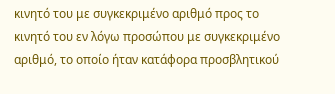κινητό του με συγκεκριμένο αριθμό προς το κινητό του εν λόγω προσώπου με συγκεκριμένο αριθμό, το οποίο ήταν κατάφορα προσβλητικού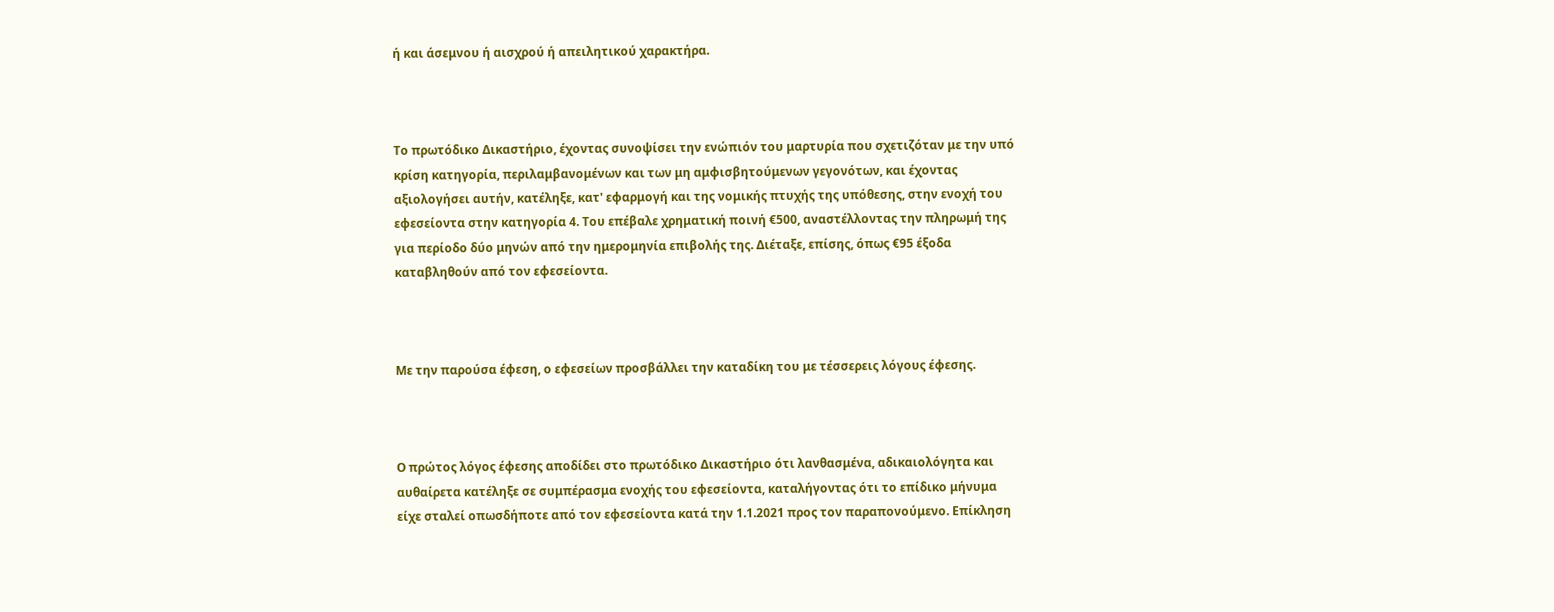ή και άσεμνου ή αισχρού ή απειλητικού χαρακτήρα.



Το πρωτόδικο Δικαστήριο, έχοντας συνοψίσει την ενώπιόν του μαρτυρία που σχετιζόταν με την υπό κρίση κατηγορία, περιλαμβανομένων και των μη αμφισβητούμενων γεγονότων, και έχοντας αξιολογήσει αυτήν, κατέληξε, κατ' εφαρμογή και της νομικής πτυχής της υπόθεσης, στην ενοχή του εφεσείοντα στην κατηγορία 4. Του επέβαλε χρηματική ποινή €500, αναστέλλοντας την πληρωμή της για περίοδο δύο μηνών από την ημερομηνία επιβολής της. Διέταξε, επίσης, όπως €95 έξοδα καταβληθούν από τον εφεσείοντα.



Με την παρούσα έφεση, ο εφεσείων προσβάλλει την καταδίκη του με τέσσερεις λόγους έφεσης.



Ο πρώτος λόγος έφεσης αποδίδει στο πρωτόδικο Δικαστήριο ότι λανθασμένα, αδικαιολόγητα και αυθαίρετα κατέληξε σε συμπέρασμα ενοχής του εφεσείοντα, καταλήγοντας ότι το επίδικο μήνυμα είχε σταλεί οπωσδήποτε από τον εφεσείοντα κατά την 1.1.2021 προς τον παραπονούμενο. Επίκληση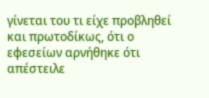γίνεται του τι είχε προβληθεί και πρωτοδίκως, ότι ο εφεσείων αρνήθηκε ότι απέστειλε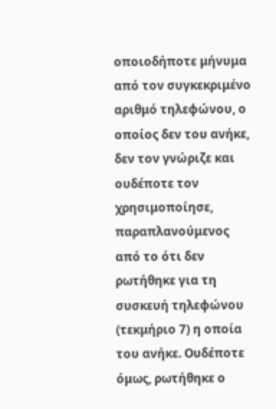οποιοδήποτε μήνυμα από τον συγκεκριμένο αριθμό τηλεφώνου, ο οποίος δεν του ανήκε, δεν τον γνώριζε και ουδέποτε τον χρησιμοποίησε, παραπλανούμενος από το ότι δεν ρωτήθηκε για τη συσκευή τηλεφώνου (τεκμήριο 7) η οποία του ανήκε. Ουδέποτε όμως, ρωτήθηκε ο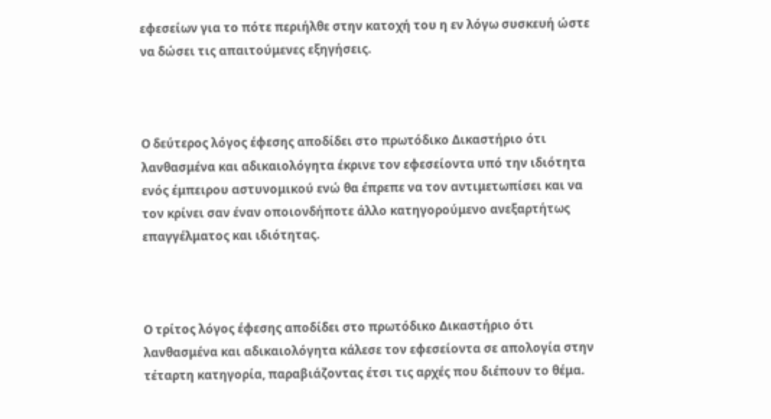εφεσείων για το πότε περιήλθε στην κατοχή του η εν λόγω συσκευή ώστε να δώσει τις απαιτούμενες εξηγήσεις.



Ο δεύτερος λόγος έφεσης αποδίδει στο πρωτόδικο Δικαστήριο ότι λανθασμένα και αδικαιολόγητα έκρινε τον εφεσείοντα υπό την ιδιότητα ενός έμπειρου αστυνομικού ενώ θα έπρεπε να τον αντιμετωπίσει και να τον κρίνει σαν έναν οποιονδήποτε άλλο κατηγορούμενο ανεξαρτήτως επαγγέλματος και ιδιότητας.



Ο τρίτος λόγος έφεσης αποδίδει στο πρωτόδικο Δικαστήριο ότι λανθασμένα και αδικαιολόγητα κάλεσε τον εφεσείοντα σε απολογία στην τέταρτη κατηγορία, παραβιάζοντας έτσι τις αρχές που διέπουν το θέμα.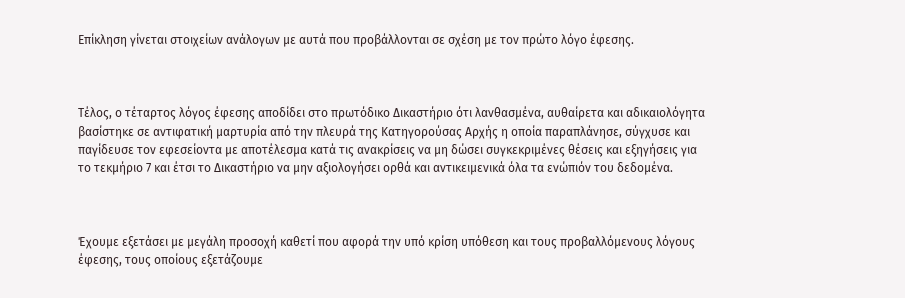Επίκληση γίνεται στοιχείων ανάλογων με αυτά που προβάλλονται σε σχέση με τον πρώτο λόγο έφεσης.



Τέλος, ο τέταρτος λόγος έφεσης αποδίδει στο πρωτόδικο Δικαστήριο ότι λανθασμένα, αυθαίρετα και αδικαιολόγητα βασίστηκε σε αντιφατική μαρτυρία από την πλευρά της Κατηγορούσας Αρχής η οποία παραπλάνησε, σύγχυσε και παγίδευσε τον εφεσείοντα με αποτέλεσμα κατά τις ανακρίσεις να μη δώσει συγκεκριμένες θέσεις και εξηγήσεις για το τεκμήριο 7 και έτσι το Δικαστήριο να μην αξιολογήσει ορθά και αντικειμενικά όλα τα ενώπιόν του δεδομένα.



Έχουμε εξετάσει με μεγάλη προσοχή καθετί που αφορά την υπό κρίση υπόθεση και τους προβαλλόμενους λόγους έφεσης, τους οποίους εξετάζουμε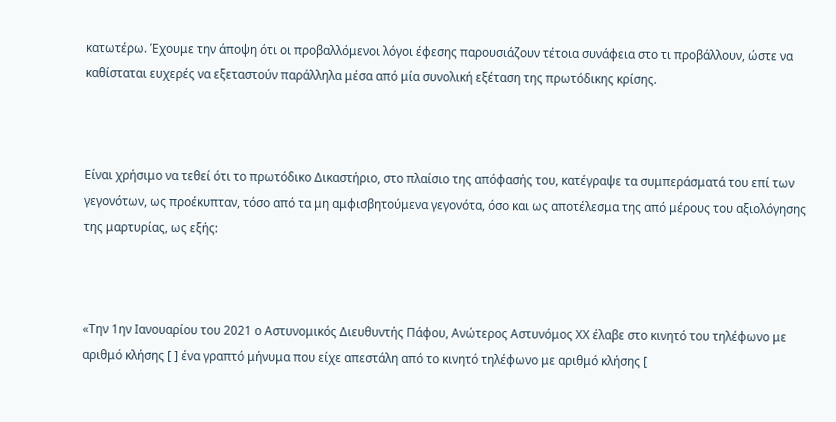κατωτέρω. Έχουμε την άποψη ότι οι προβαλλόμενοι λόγοι έφεσης παρουσιάζουν τέτοια συνάφεια στο τι προβάλλουν, ώστε να καθίσταται ευχερές να εξεταστούν παράλληλα μέσα από μία συνολική εξέταση της πρωτόδικης κρίσης.



Είναι χρήσιμο να τεθεί ότι το πρωτόδικο Δικαστήριο, στο πλαίσιο της απόφασής του, κατέγραψε τα συμπεράσματά του επί των γεγονότων, ως προέκυπταν, τόσο από τα μη αμφισβητούμενα γεγονότα, όσο και ως αποτέλεσμα της από μέρους του αξιολόγησης της μαρτυρίας, ως εξής:



«Την 1ην Ιανουαρίου του 2021 ο Αστυνομικός Διευθυντής Πάφου, Ανώτερος Αστυνόμος ΧΧ έλαβε στο κινητό του τηλέφωνο με αριθμό κλήσης [ ] ένα γραπτό μήνυμα που είχε απεστάλη από το κινητό τηλέφωνο με αριθμό κλήσης [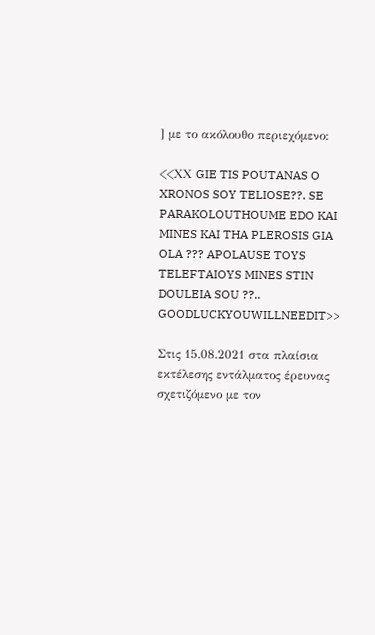] με το ακόλουθο περιεχόμενο:

<<ΧΧ GIE TIS POUTANAS O XRONOS SOY TELIOSE??. SE PARAKOLOUTHOUME EDO KAI MINES KAI THA PLEROSIS GIA OLA ??? APOLAUSE TOYS TELEFTAIOYS MINES STIN DOULEIA SOU ??.. GOODLUCKYOUWILLNEEDIT>>

Στις 15.08.2021 στα πλαίσια εκτέλεσης εντάλματος έρευνας σχετιζόμενο με τον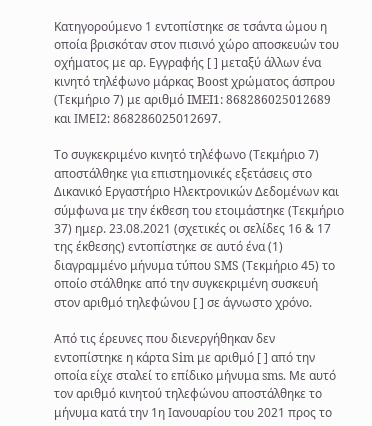Κατηγορούμενο 1 εντοπίστηκε σε τσάντα ώμου η οποία βρισκόταν στον πισινό χώρο αποσκευών του οχήματος με αρ. Εγγραφής [ ] μεταξύ άλλων ένα κινητό τηλέφωνο μάρκας Boost χρώματος άσπρου (Τεκμήριο 7) με αριθμό IMEI1: 868286025012689 και ΙΜΕΙ2: 868286025012697.

Το συγκεκριμένο κινητό τηλέφωνο (Τεκμήριο 7) αποστάλθηκε για επιστημονικές εξετάσεις στο Δικανικό Εργαστήριο Ηλεκτρονικών Δεδομένων και σύμφωνα με την έκθεση του ετοιμάστηκε (Τεκμήριο 37) ημερ. 23.08.2021 (σχετικές οι σελίδες 16 & 17 της έκθεσης) εντοπίστηκε σε αυτό ένα (1) διαγραμμένο μήνυμα τύπου SMS (Τεκμήριο 45) το οποίο στάλθηκε από την συγκεκριμένη συσκευή στον αριθμό τηλεφώνου [ ] σε άγνωστο χρόνο.

Από τις έρευνες που διενεργήθηκαν δεν εντοπίστηκε η κάρτα Sim με αριθμό [ ] από την οποία είχε σταλεί το επίδικο μήνυμα sms. Με αυτό τον αριθμό κινητού τηλεφώνου αποστάλθηκε το μήνυμα κατά την 1η Ιανουαρίου του 2021 προς το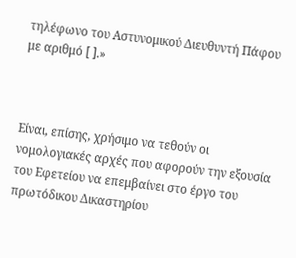τηλέφωνο του Αστυνομικού Διευθυντή Πάφου με αριθμό [ ].»



Είναι, επίσης, χρήσιμο να τεθούν οι νομολογιακές αρχές που αφορούν την εξουσία του Εφετείου να επεμβαίνει στο έργο του πρωτόδικου Δικαστηρίου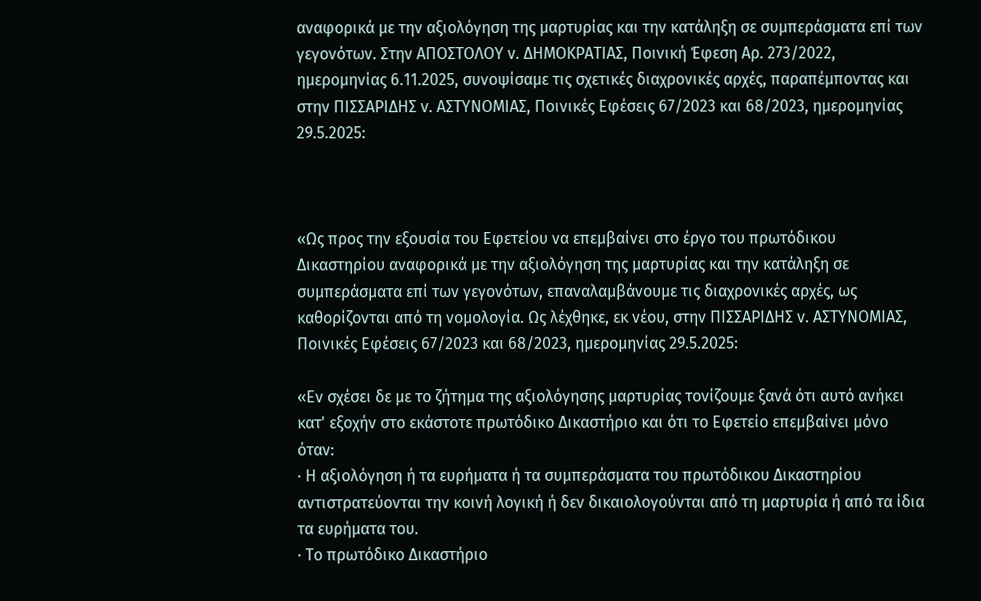αναφορικά με την αξιολόγηση της μαρτυρίας και την κατάληξη σε συμπεράσματα επί των γεγονότων. Στην ΑΠΟΣΤΟΛΟΥ v. ΔΗΜΟΚΡΑΤΙΑΣ, Ποινική Έφεση Αρ. 273/2022, ημερομηνίας 6.11.2025, συνοψίσαμε τις σχετικές διαχρονικές αρχές, παραπέμποντας και στην ΠΙΣΣΑΡΙΔΗΣ v. ΑΣΤΥΝΟΜΙΑΣ, Ποινικές Εφέσεις 67/2023 και 68/2023, ημερομηνίας 29.5.2025:



«Ως προς την εξουσία του Εφετείου να επεμβαίνει στο έργο του πρωτόδικου Δικαστηρίου αναφορικά με την αξιολόγηση της μαρτυρίας και την κατάληξη σε συμπεράσματα επί των γεγονότων, επαναλαμβάνουμε τις διαχρονικές αρχές, ως καθορίζονται από τη νομολογία. Ως λέχθηκε, εκ νέου, στην ΠΙΣΣΑΡΙΔΗΣ v. ΑΣΤΥΝΟΜΙΑΣ, Ποινικές Εφέσεις 67/2023 και 68/2023, ημερομηνίας 29.5.2025:

«Εν σχέσει δε με το ζήτημα της αξιολόγησης μαρτυρίας τονίζουμε ξανά ότι αυτό ανήκει κατ' εξοχήν στο εκάστοτε πρωτόδικο Δικαστήριο και ότι το Εφετείο επεμβαίνει μόνο όταν:
· Η αξιολόγηση ή τα ευρήματα ή τα συμπεράσματα του πρωτόδικου Δικαστηρίου αντιστρατεύονται την κοινή λογική ή δεν δικαιολογούνται από τη μαρτυρία ή από τα ίδια τα ευρήματα του.
· Το πρωτόδικο Δικαστήριο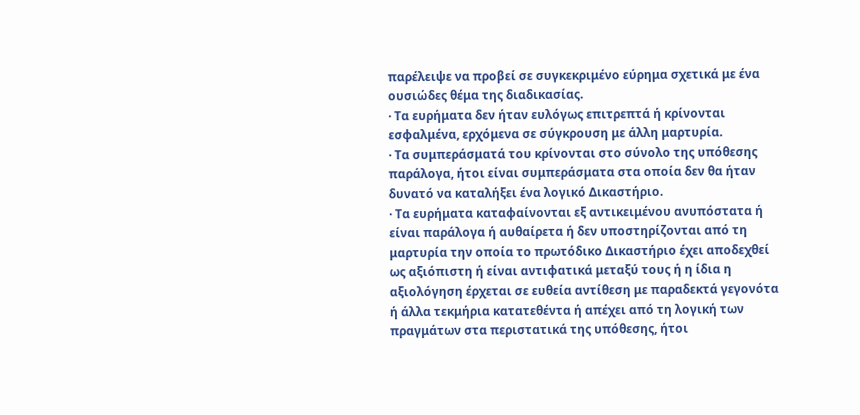παρέλειψε να προβεί σε συγκεκριμένο εύρημα σχετικά με ένα ουσιώδες θέμα της διαδικασίας.
· Τα ευρήματα δεν ήταν ευλόγως επιτρεπτά ή κρίνονται εσφαλμένα, ερχόμενα σε σύγκρουση με άλλη μαρτυρία.
· Τα συμπεράσματά του κρίνονται στο σύνολο της υπόθεσης παράλογα, ήτοι είναι συμπεράσματα στα οποία δεν θα ήταν δυνατό να καταλήξει ένα λογικό Δικαστήριο.
· Τα ευρήματα καταφαίνονται εξ αντικειμένου ανυπόστατα ή είναι παράλογα ή αυθαίρετα ή δεν υποστηρίζονται από τη μαρτυρία την οποία το πρωτόδικο Δικαστήριο έχει αποδεχθεί ως αξιόπιστη ή είναι αντιφατικά μεταξύ τους ή η ίδια η αξιολόγηση έρχεται σε ευθεία αντίθεση με παραδεκτά γεγονότα ή άλλα τεκμήρια κατατεθέντα ή απέχει από τη λογική των πραγμάτων στα περιστατικά της υπόθεσης, ήτοι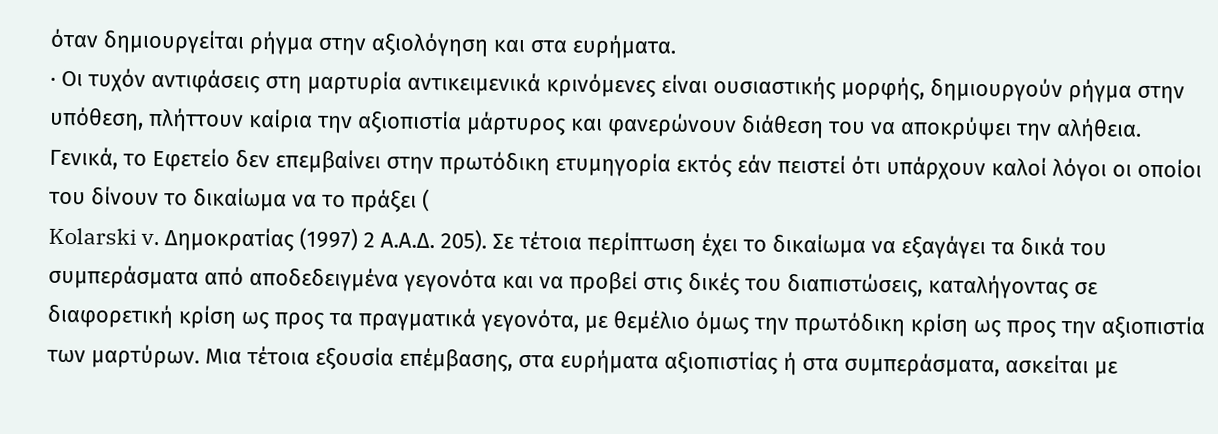όταν δημιουργείται ρήγμα στην αξιολόγηση και στα ευρήματα.
· Οι τυχόν αντιφάσεις στη μαρτυρία αντικειμενικά κρινόμενες είναι ουσιαστικής μορφής, δημιουργούν ρήγμα στην υπόθεση, πλήττουν καίρια την αξιοπιστία μάρτυρος και φανερώνουν διάθεση του να αποκρύψει την αλήθεια.
Γενικά, το Εφετείο δεν επεμβαίνει στην πρωτόδικη ετυμηγορία εκτός εάν πειστεί ότι υπάρχουν καλοί λόγοι οι οποίοι του δίνουν το δικαίωμα να το πράξει (
Kolarski v. Δημοκρατίας (1997) 2 Α.Α.Δ. 205). Σε τέτοια περίπτωση έχει το δικαίωμα να εξαγάγει τα δικά του συμπεράσματα από αποδεδειγμένα γεγονότα και να προβεί στις δικές του διαπιστώσεις, καταλήγοντας σε διαφορετική κρίση ως προς τα πραγματικά γεγονότα, με θεμέλιο όμως την πρωτόδικη κρίση ως προς την αξιοπιστία των μαρτύρων. Μια τέτοια εξουσία επέμβασης, στα ευρήματα αξιοπιστίας ή στα συμπεράσματα, ασκείται με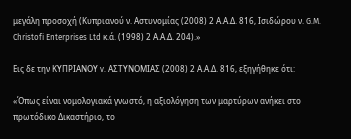μεγάλη προσοχή (Κυπριανού ν. Αστυνομίας (2008) 2 Α.Α.Δ. 816, Ισιδώρου ν. G.M. Christofi Enterprises Ltd κ.ά. (1998) 2 Α.Α.Δ. 204).»

Εις δε την ΚΥΠΡΙΑΝΟΥ v. ΑΣΤΥΝΟΜΙΑΣ (2008) 2 Α.Α.Δ. 816, εξηγήθηκε ότι:

«Όπως είναι νομολογιακά γνωστό, η αξιολόγηση των μαρτύρων ανήκει στο πρωτόδικο Δικαστήριο, το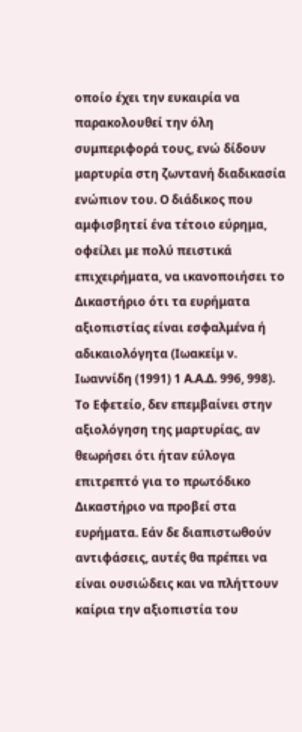οποίο έχει την ευκαιρία να παρακολουθεί την όλη συμπεριφορά τους, ενώ δίδουν μαρτυρία στη ζωντανή διαδικασία ενώπιον του. Ο διάδικος που αμφισβητεί ένα τέτοιο εύρημα, οφείλει με πολύ πειστικά επιχειρήματα, να ικανοποιήσει το Δικαστήριο ότι τα ευρήματα αξιοπιστίας είναι εσφαλμένα ή αδικαιολόγητα (Ιωακείμ ν. Ιωαννίδη (1991) 1 Α.Α.Δ. 996, 998). Το Εφετείο, δεν επεμβαίνει στην αξιολόγηση της μαρτυρίας, αν θεωρήσει ότι ήταν εύλογα επιτρεπτό για το πρωτόδικο Δικαστήριο να προβεί στα ευρήματα. Εάν δε διαπιστωθούν αντιφάσεις, αυτές θα πρέπει να είναι ουσιώδεις και να πλήττουν καίρια την αξιοπιστία του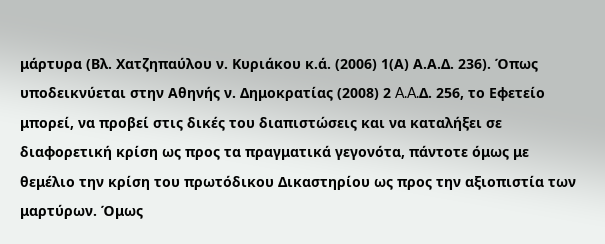μάρτυρα (Βλ. Χατζηπαύλου ν. Κυριάκου κ.ά. (2006) 1(Α) Α.Α.Δ. 236). Όπως υποδεικνύεται στην Αθηνής ν. Δημοκρατίας (2008) 2 A.A.Δ. 256, το Εφετείο μπορεί, να προβεί στις δικές του διαπιστώσεις και να καταλήξει σε διαφορετική κρίση ως προς τα πραγματικά γεγονότα, πάντοτε όμως με θεμέλιο την κρίση του πρωτόδικου Δικαστηρίου ως προς την αξιοπιστία των μαρτύρων. Όμως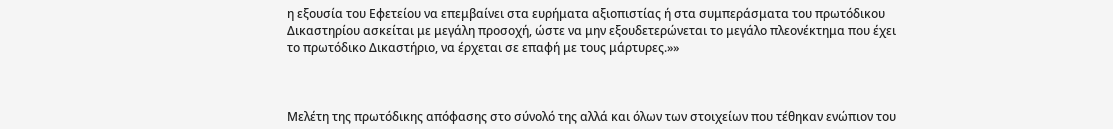η εξουσία του Εφετείου να επεμβαίνει στα ευρήματα αξιοπιστίας ή στα συμπεράσματα του πρωτόδικου Δικαστηρίου ασκείται με μεγάλη προσοχή, ώστε να μην εξουδετερώνεται το μεγάλο πλεονέκτημα που έχει το πρωτόδικο Δικαστήριο, να έρχεται σε επαφή με τους μάρτυρες.»»



Μελέτη της πρωτόδικης απόφασης στο σύνολό της αλλά και όλων των στοιχείων που τέθηκαν ενώπιον του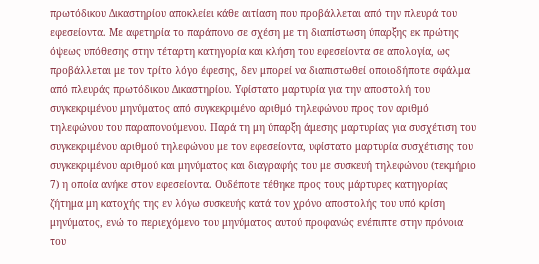πρωτόδικου Δικαστηρίου αποκλείει κάθε αιτίαση που προβάλλεται από την πλευρά του εφεσείοντα. Με αφετηρία το παράπονο σε σχέση με τη διαπίστωση ύπαρξης εκ πρώτης όψεως υπόθεσης στην τέταρτη κατηγορία και κλήση του εφεσείοντα σε απολογία, ως προβάλλεται με τον τρίτο λόγο έφεσης, δεν μπορεί να διαπιστωθεί οποιοδήποτε σφάλμα από πλευράς πρωτόδικου Δικαστηρίου. Υφίστατο μαρτυρία για την αποστολή του συγκεκριμένου μηνύματος από συγκεκριμένο αριθμό τηλεφώνου προς τον αριθμό τηλεφώνου του παραπονούμενου. Παρά τη μη ύπαρξη άμεσης μαρτυρίας για συσχέτιση του συγκεκριμένου αριθμού τηλεφώνου με τον εφεσείοντα, υφίστατο μαρτυρία συσχέτισης του συγκεκριμένου αριθμού και μηνύματος και διαγραφής του με συσκευή τηλεφώνου (τεκμήριο 7) η οποία ανήκε στον εφεσείοντα. Ουδέποτε τέθηκε προς τους μάρτυρες κατηγορίας ζήτημα μη κατοχής της εν λόγω συσκευής κατά τον χρόνο αποστολής του υπό κρίση μηνύματος, ενώ το περιεχόμενο του μηνύματος αυτού προφανώς ενέπιπτε στην πρόνοια του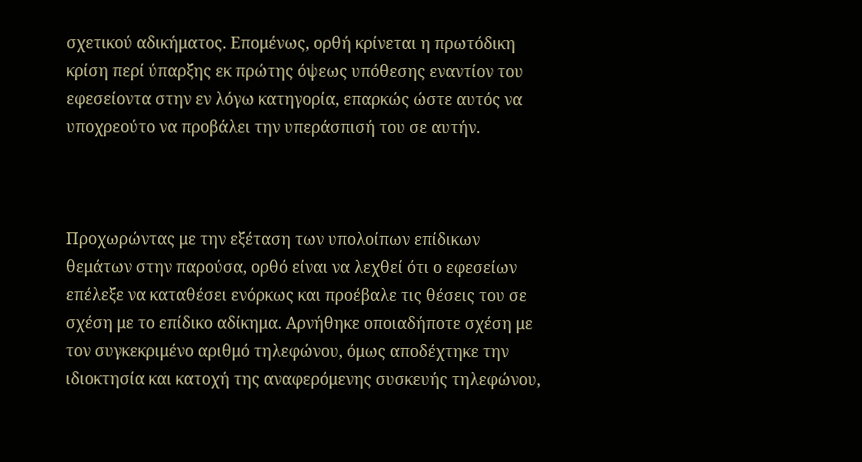σχετικού αδικήματος. Επομένως, ορθή κρίνεται η πρωτόδικη κρίση περί ύπαρξης εκ πρώτης όψεως υπόθεσης εναντίον του εφεσείοντα στην εν λόγω κατηγορία, επαρκώς ώστε αυτός να υποχρεούτο να προβάλει την υπεράσπισή του σε αυτήν.



Προχωρώντας με την εξέταση των υπολοίπων επίδικων θεμάτων στην παρούσα, ορθό είναι να λεχθεί ότι ο εφεσείων επέλεξε να καταθέσει ενόρκως και προέβαλε τις θέσεις του σε σχέση με το επίδικο αδίκημα. Αρνήθηκε οποιαδήποτε σχέση με τον συγκεκριμένο αριθμό τηλεφώνου, όμως αποδέχτηκε την ιδιοκτησία και κατοχή της αναφερόμενης συσκευής τηλεφώνου,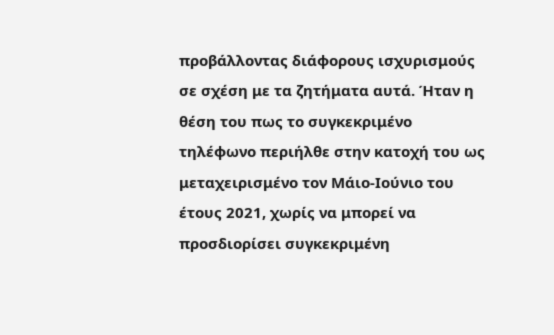προβάλλοντας διάφορους ισχυρισμούς σε σχέση με τα ζητήματα αυτά. Ήταν η θέση του πως το συγκεκριμένο τηλέφωνο περιήλθε στην κατοχή του ως μεταχειρισμένο τον Μάιο‑Ιούνιο του έτους 2021, χωρίς να μπορεί να προσδιορίσει συγκεκριμένη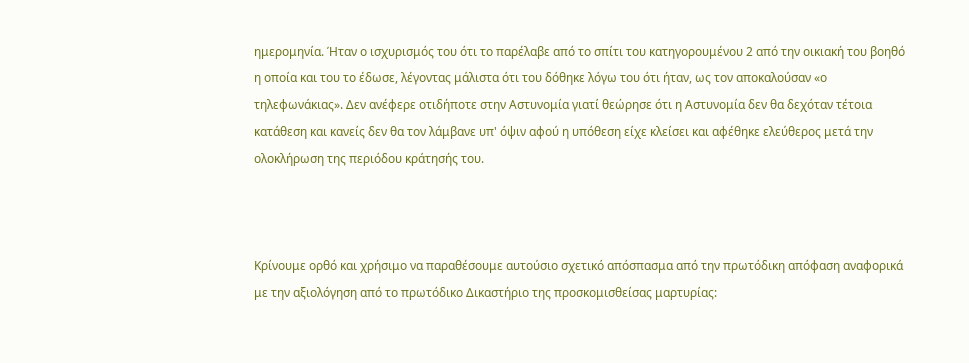ημερομηνία. Ήταν ο ισχυρισμός του ότι το παρέλαβε από το σπίτι του κατηγορουμένου 2 από την οικιακή του βοηθό η οποία και του το έδωσε, λέγοντας μάλιστα ότι του δόθηκε λόγω του ότι ήταν, ως τον αποκαλούσαν «ο τηλεφωνάκιας». Δεν ανέφερε οτιδήποτε στην Αστυνομία γιατί θεώρησε ότι η Αστυνομία δεν θα δεχόταν τέτοια κατάθεση και κανείς δεν θα τον λάμβανε υπ' όψιν αφού η υπόθεση είχε κλείσει και αφέθηκε ελεύθερος μετά την ολοκλήρωση της περιόδου κράτησής του.



Κρίνουμε ορθό και χρήσιμο να παραθέσουμε αυτούσιο σχετικό απόσπασμα από την πρωτόδικη απόφαση αναφορικά με την αξιολόγηση από το πρωτόδικο Δικαστήριο της προσκομισθείσας μαρτυρίας: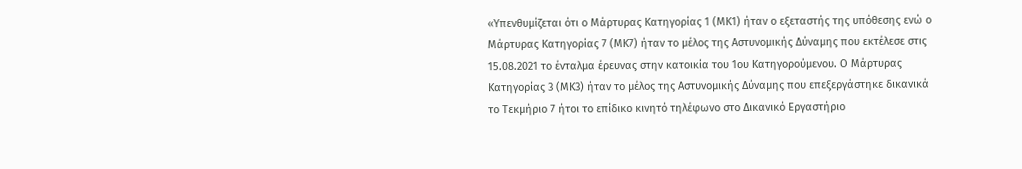«Υπενθυμίζεται ότι ο Μάρτυρας Κατηγορίας 1 (ΜΚ1) ήταν ο εξεταστής της υπόθεσης ενώ ο Μάρτυρας Κατηγορίας 7 (ΜΚ7) ήταν το μέλος της Αστυνομικής Δύναμης που εκτέλεσε στις 15.08.2021 το ένταλμα έρευνας στην κατοικία του 1ου Κατηγορούμενου. Ο Μάρτυρας Κατηγορίας 3 (ΜΚ3) ήταν το μέλος της Αστυνομικής Δύναμης που επεξεργάστηκε δικανικά το Τεκμήριο 7 ήτοι το επίδικο κινητό τηλέφωνο στο Δικανικό Εργαστήριο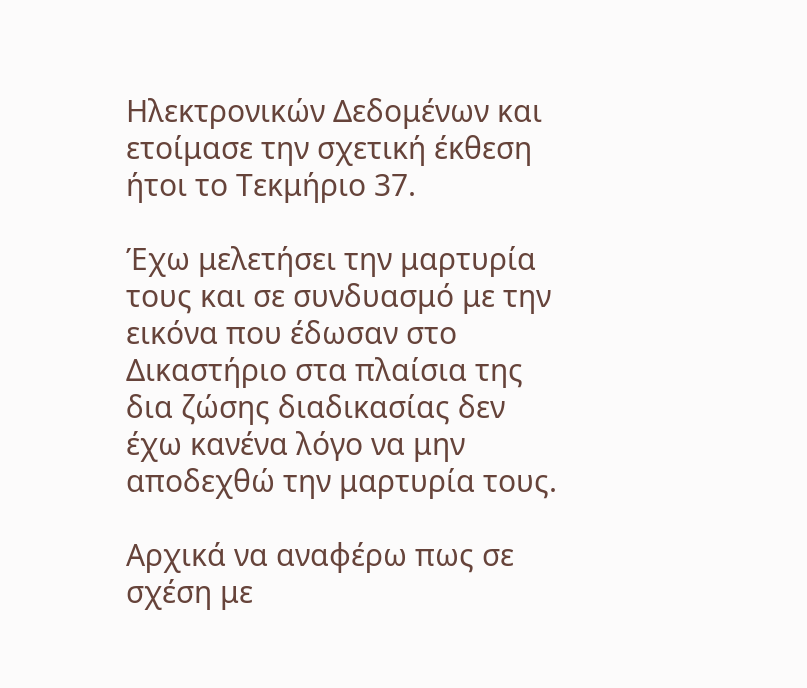Ηλεκτρονικών Δεδομένων και ετοίμασε την σχετική έκθεση ήτοι το Τεκμήριο 37.

Έχω μελετήσει την μαρτυρία τους και σε συνδυασμό με την εικόνα που έδωσαν στο Δικαστήριο στα πλαίσια της δια ζώσης διαδικασίας δεν έχω κανένα λόγο να μην αποδεχθώ την μαρτυρία τους.

Αρχικά να αναφέρω πως σε σχέση με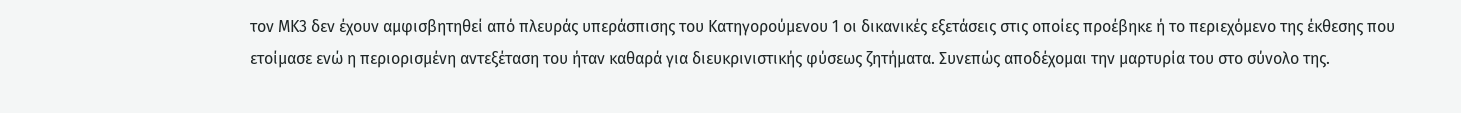τον ΜΚ3 δεν έχουν αμφισβητηθεί από πλευράς υπεράσπισης του Κατηγορούμενου 1 οι δικανικές εξετάσεις στις οποίες προέβηκε ή το περιεχόμενο της έκθεσης που ετοίμασε ενώ η περιορισμένη αντεξέταση του ήταν καθαρά για διευκρινιστικής φύσεως ζητήματα. Συνεπώς αποδέχομαι την μαρτυρία του στο σύνολο της.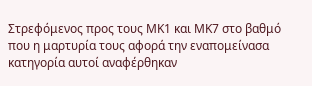Στρεφόμενος προς τους ΜΚ1 και ΜΚ7 στο βαθμό που η μαρτυρία τους αφορά την εναπομείνασα κατηγορία αυτοί αναφέρθηκαν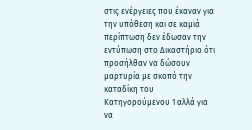στις ενέργειες που έκαναν για την υπόθεση και σε καμιά περίπτωση δεν έδωσαν την εντύπωση στο Δικαστήριο ότι προσήλθαν να δώσουν μαρτυρία με σκοπό την καταδίκη του Κατηγορούμενου 1 αλλά για να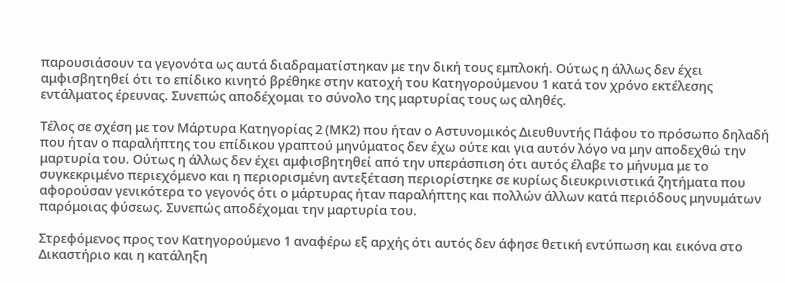παρουσιάσουν τα γεγονότα ως αυτά διαδραματίστηκαν με την δική τους εμπλοκή. Ούτως η άλλως δεν έχει αμφισβητηθεί ότι το επίδικο κινητό βρέθηκε στην κατοχή του Κατηγορούμενου 1 κατά τον χρόνο εκτέλεσης εντάλματος έρευνας. Συνεπώς αποδέχομαι το σύνολο της μαρτυρίας τους ως αληθές.

Τέλος σε σχέση με τον Μάρτυρα Κατηγορίας 2 (ΜΚ2) που ήταν ο Αστυνομικός Διευθυντής Πάφου το πρόσωπο δηλαδή που ήταν ο παραλήπτης του επίδικου γραπτού μηνύματος δεν έχω ούτε και για αυτόν λόγο να μην αποδεχθώ την μαρτυρία του. Ούτως η άλλως δεν έχει αμφισβητηθεί από την υπεράσπιση ότι αυτός έλαβε το μήνυμα με το συγκεκριμένο περιεχόμενο και η περιορισμένη αντεξέταση περιορίστηκε σε κυρίως διευκρινιστικά ζητήματα που αφορούσαν γενικότερα το γεγονός ότι ο μάρτυρας ήταν παραλήπτης και πολλών άλλων κατά περιόδους μηνυμάτων παρόμοιας φύσεως. Συνεπώς αποδέχομαι την μαρτυρία του.

Στρεφόμενος προς τον Κατηγορούμενο 1 αναφέρω εξ αρχής ότι αυτός δεν άφησε θετική εντύπωση και εικόνα στο Δικαστήριο και η κατάληξη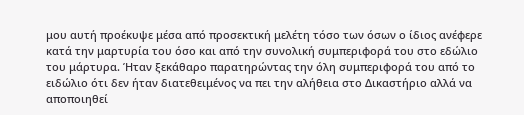μου αυτή προέκυψε μέσα από προσεκτική μελέτη τόσο των όσων ο ίδιος ανέφερε κατά την μαρτυρία του όσο και από την συνολική συμπεριφορά του στο εδώλιο του μάρτυρα. Ήταν ξεκάθαρο παρατηρώντας την όλη συμπεριφορά του από το ειδώλιο ότι δεν ήταν διατεθειμένος να πει την αλήθεια στο Δικαστήριο αλλά να αποποιηθεί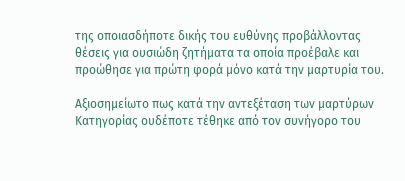της οποιασδήποτε δικής του ευθύνης προβάλλοντας θέσεις για ουσιώδη ζητήματα τα οποία προέβαλε και προώθησε για πρώτη φορά μόνο κατά την μαρτυρία του.

Αξιοσημείωτο πως κατά την αντεξέταση των μαρτύρων Κατηγορίας ουδέποτε τέθηκε από τον συνήγορο του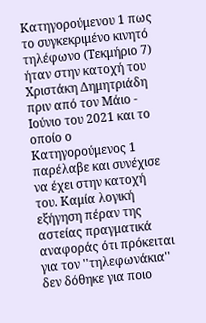Κατηγορούμενου 1 πως το συγκεκριμένο κινητό τηλέφωνο (Τεκμήριο 7) ήταν στην κατοχή του Χριστάκη Δημητριάδη πριν από τον Μάιο ‑ Ιούνιο του 2021 και το οποίο ο Κατηγορούμενος 1 παρέλαβε και συνέχισε να έχει στην κατοχή του. Καμία λογική εξήγηση πέραν της αστείας πραγματικά αναφοράς ότι πρόκειται για τον ''τηλεφωνάκια'' δεν δόθηκε για ποιο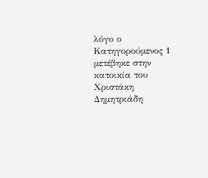λόγο ο Κατηγορούμενος 1 μετέβηκε στην κατοικία του Χριστάκη Δημητριάδη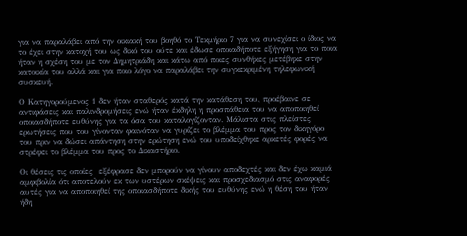για να παραλάβει από την οικιακή του βοηθό το Τεκμήριο 7 για να συνεχίσει ο ίδιος να το έχει στην κατοχή του ως δικό του ούτε και έδωσε οποιαδήποτε εξήγηση για το ποια ήταν η σχέση του με τον Δημητριάδη και κάτω από ποιες συνθήκες μετέβηκε στην κατοικία του αλλά και για ποιο λόγο να παραλάβει την συγκεκριμένη τηλεφωνική συσκευή.

Ο Κατηγορούμενος 1 δεν ήταν σταθερός κατά την κατάθεση του, προέβαινε σε αντιφάσεις και παλινδρομήσεις ενώ ήταν έκδηλη η προσπάθεια του να αποποιηθεί οποιασδήποτε ευθύνης για τα όσα του καταλογίζονταν. Μάλιστα στις πλείστες ερωτήσεις που του γίνονταν φαινόταν να γυρίζει το βλέμμα του προς τον δικηγόρο του πριν να δώσει απάντηση στην ερώτηση ενώ του υποδείχθηκε αρκετές φορές να στρέφει το βλέμμα του προς το Δικαστήριο.

Οι θέσεις τις οποίες  εξέφρασε δεν μπορούν να γίνουν αποδεχτές και δεν έχω καμιά αμφιβολία ότι αποτελούν εκ των υστέρων σκέψεις και προσχεδιασμό στις αναφορές αυτές για να αποποιηθεί της οποιασδήποτε δικής του ευθύνης ενώ η θέση του ήταν ήδη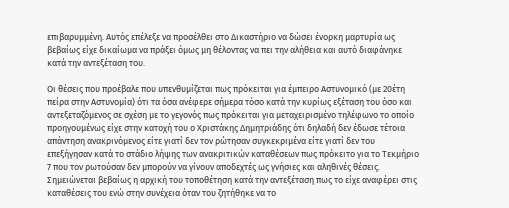επιβαρυμμένη. Αυτός επέλεξε να προσέλθει στο Δικαστήριο να δώσει ένορκη μαρτυρία ως βεβαίως είχε δικαίωμα να πράξει όμως μη θέλοντας να πει την αλήθεια και αυτό διαφάνηκε κατά την αντεξέταση του.

Οι θέσεις που προέβαλε που υπενθυμίζεται πως πρόκειται για έμπειρο Αστυνομικό (με 20έτη πείρα στην Αστυνομία) ότι τα όσα ανέφερε σήμερα τόσο κατά την κυρίως εξέταση του όσο και αντεξεταζόμενος σε σχέση με το γεγονός πως πρόκειται για μεταχειρισμένο τηλέφωνο το οποίο προηγουμένως είχε στην κατοχή του ο Χριστάκης Δημητριάδης ότι δηλαδή δεν έδωσε τέτοια απάντηση ανακρινόμενος είτε γιατί δεν τον ρώτησαν συγκεκριμένα είτε γιατί δεν του επεξήγησαν κατά το στάδιο λήψης των ανακριτικών καταθέσεων πως πρόκειτο για το Τεκμήριο 7 που τον ρωτούσαν δεν μπορούν να γίνουν αποδεχτές ως γνήσιες και αληθινές θέσεις. Σημειώνεται βεβαίως η αρχική του τοποθέτηση κατά την αντεξέταση πως το είχε αναφέρει στις καταθέσεις του ενώ στην συνέχεια όταν του ζητήθηκε να το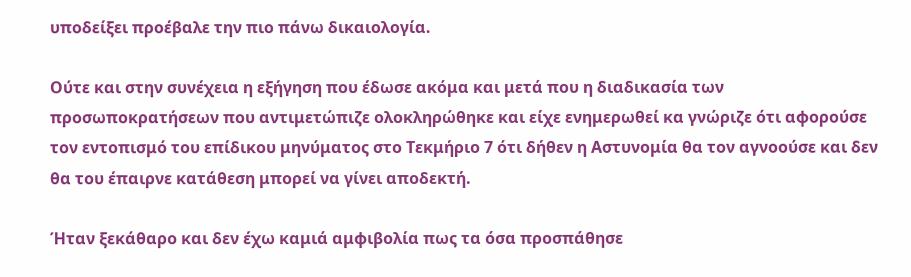υποδείξει προέβαλε την πιο πάνω δικαιολογία.

Ούτε και στην συνέχεια η εξήγηση που έδωσε ακόμα και μετά που η διαδικασία των προσωποκρατήσεων που αντιμετώπιζε ολοκληρώθηκε και είχε ενημερωθεί κα γνώριζε ότι αφορούσε τον εντοπισμό του επίδικου μηνύματος στο Τεκμήριο 7 ότι δήθεν η Αστυνομία θα τον αγνοούσε και δεν θα του έπαιρνε κατάθεση μπορεί να γίνει αποδεκτή.

Ήταν ξεκάθαρο και δεν έχω καμιά αμφιβολία πως τα όσα προσπάθησε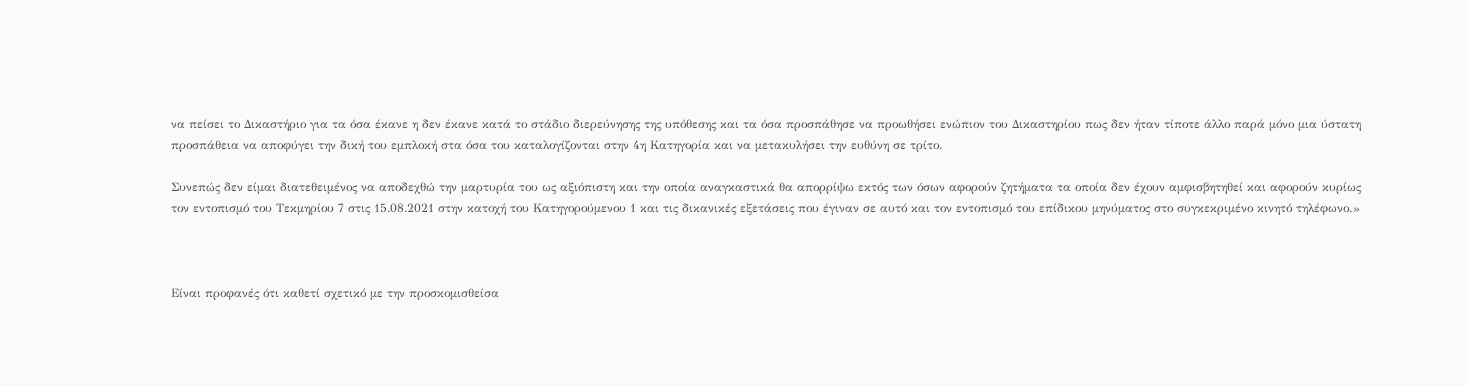να πείσει το Δικαστήριο για τα όσα έκανε η δεν έκανε κατά το στάδιο διερεύνησης της υπόθεσης και τα όσα προσπάθησε να προωθήσει ενώπιον του Δικαστηρίου πως δεν ήταν τίποτε άλλο παρά μόνο μια ύστατη προσπάθεια να αποφύγει την δική του εμπλοκή στα όσα του καταλογίζονται στην 4η Κατηγορία και να μετακυλήσει την ευθύνη σε τρίτο.

Συνεπώς δεν είμαι διατεθειμένος να αποδεχθώ την μαρτυρία του ως αξιόπιστη και την οποία αναγκαστικά θα απορρίψω εκτός των όσων αφορούν ζητήματα τα οποία δεν έχουν αμφισβητηθεί και αφορούν κυρίως τον εντοπισμό του Τεκμηρίου 7 στις 15.08.2021 στην κατοχή του Κατηγορούμενου 1 και τις δικανικές εξετάσεις που έγιναν σε αυτό και τον εντοπισμό του επίδικου μηνύματος στο συγκεκριμένο κινητό τηλέφωνο.»



Είναι προφανές ότι καθετί σχετικό με την προσκομισθείσα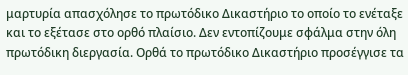μαρτυρία απασχόλησε το πρωτόδικο Δικαστήριο το οποίο το ενέταξε και το εξέτασε στο ορθό πλαίσιο. Δεν εντοπίζουμε σφάλμα στην όλη πρωτόδικη διεργασία. Ορθά το πρωτόδικο Δικαστήριο προσέγγισε τα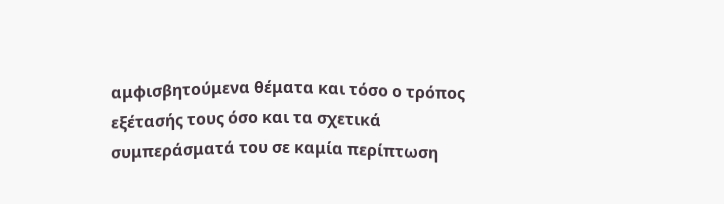αμφισβητούμενα θέματα και τόσο ο τρόπος εξέτασής τους όσο και τα σχετικά συμπεράσματά του σε καμία περίπτωση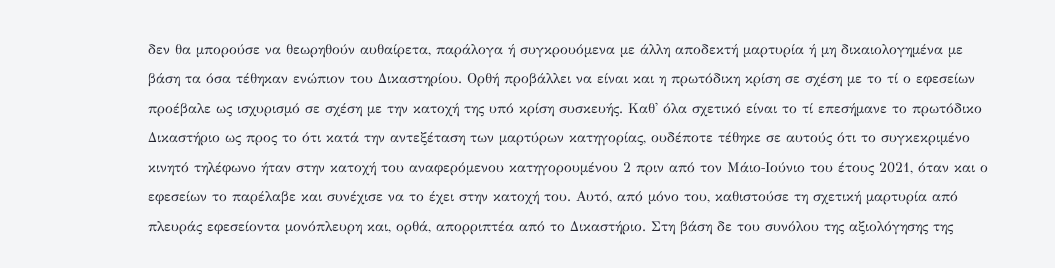δεν θα μπορούσε να θεωρηθούν αυθαίρετα, παράλογα ή συγκρουόμενα με άλλη αποδεκτή μαρτυρία ή μη δικαιολογημένα με βάση τα όσα τέθηκαν ενώπιον του Δικαστηρίου. Ορθή προβάλλει να είναι και η πρωτόδικη κρίση σε σχέση με το τί ο εφεσείων προέβαλε ως ισχυρισμό σε σχέση με την κατοχή της υπό κρίση συσκευής. Καθ' όλα σχετικό είναι το τί επεσήμανε το πρωτόδικο Δικαστήριο ως προς το ότι κατά την αντεξέταση των μαρτύρων κατηγορίας, ουδέποτε τέθηκε σε αυτούς ότι το συγκεκριμένο κινητό τηλέφωνο ήταν στην κατοχή του αναφερόμενου κατηγορουμένου 2 πριν από τον Μάιο‑Ιούνιο του έτους 2021, όταν και ο εφεσείων το παρέλαβε και συνέχισε να το έχει στην κατοχή του. Αυτό, από μόνο του, καθιστούσε τη σχετική μαρτυρία από πλευράς εφεσείοντα μονόπλευρη και, ορθά, απορριπτέα από το Δικαστήριο. Στη βάση δε του συνόλου της αξιολόγησης της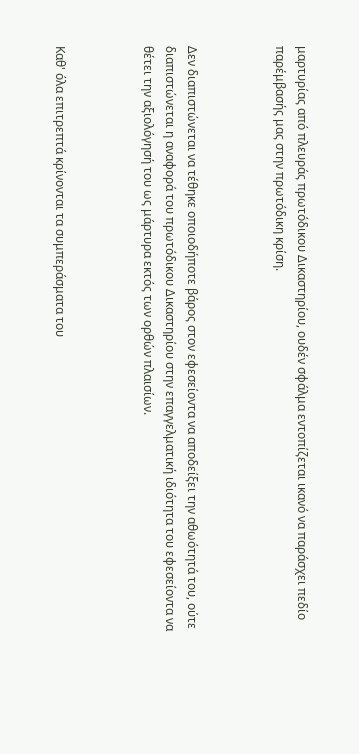μαρτυρίας από πλευράς πρωτόδικου Δικαστηρίου, ουδέν σφάλμα εντοπίζεται ικανό να παράσχει πεδίο παρέμβασής μας στην πρωτόδικη κρίση.



Δεν διαπιστώνεται να τέθηκε οποιοδήποτε βάρος στον εφεσείοντα να αποδείξει την αθωότητά του, ούτε διαπιστώνεται η αναφορά του πρωτόδικου Δικαστηρίου στην επαγγελματική ιδιότητα του εφεσείοντα να θέτει την αξιολόγησή του ως μάρτυρα εκτός των ορθών πλαισίων.



Καθ' όλα επιτρεπτά κρίνονται τα συμπεράσματα του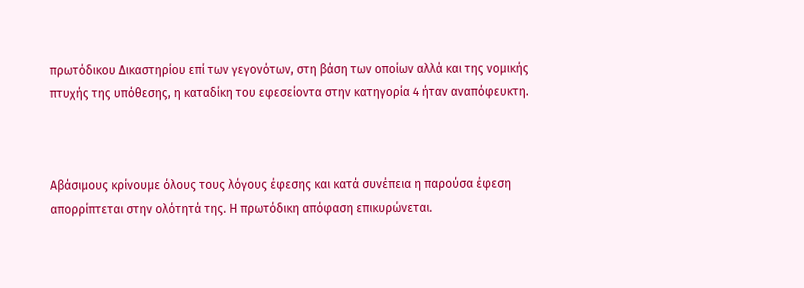πρωτόδικου Δικαστηρίου επί των γεγονότων, στη βάση των οποίων αλλά και της νομικής πτυχής της υπόθεσης, η καταδίκη του εφεσείοντα στην κατηγορία 4 ήταν αναπόφευκτη.



Αβάσιμους κρίνουμε όλους τους λόγους έφεσης και κατά συνέπεια η παρούσα έφεση απορρίπτεται στην ολότητά της. Η πρωτόδικη απόφαση επικυρώνεται.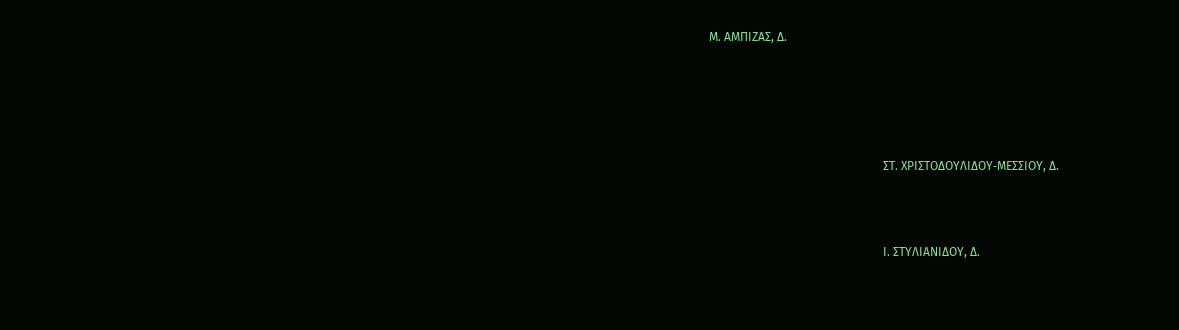Μ. ΑΜΠΙΖΑΣ, Δ.





                                                          ΣΤ. ΧΡΙΣΤΟΔΟΥΛΙΔΟΥ‑ΜΕΣΣΙΟΥ, Δ.



                                                          Ι. ΣΤΥΛΙΑΝΙΔΟΥ, Δ.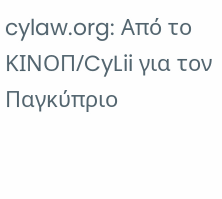cylaw.org: Από το ΚΙΝOΠ/CyLii για τον Παγκύπριο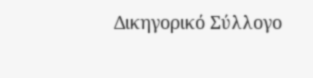Δικηγορικό Σύλλογο